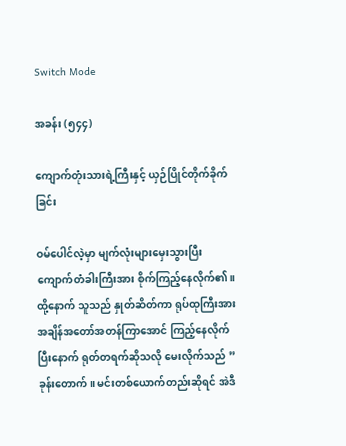Switch Mode

အခန်း (၅၄၄)

ကျောက်တုံးသားရဲ့ကြီးနှင့် ယှဉ်ပြိုင်တိုက်ခိုက်ခြင်း

ဝမ်ပေါင်လဲ့မှာ မျက်လုံးများမှေးသွားပြီး ကျောက်တံခါးကြီးအား စိုက်ကြည့်နေလိုက်၏။ ထို့နောက် သူသည် နှုတ်ဆိတ်ကာ ‌ရုပ်ထုကြီးအား အချိန်အတော်အတန်ကြာအောင် ကြည့်နေလိုက်ပြီးနောက် ရုတ်တရက်ဆိုသလို မေးလိုက်သည် ” ခုန်းတောက်။ မင်းတစ်ယောက်တည်းဆိုရင် အဲဒီ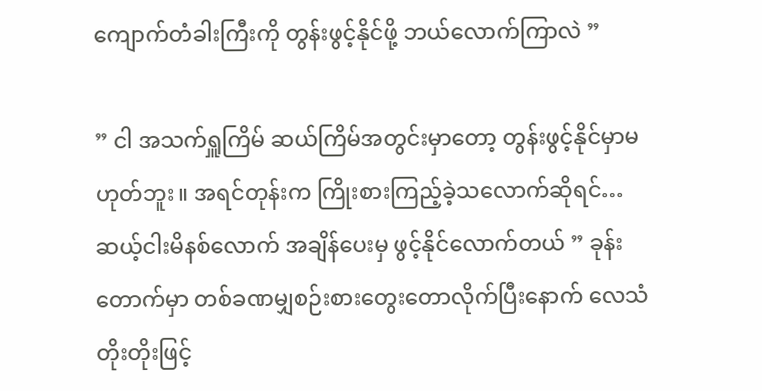ကျောက်တံခါးကြီးကို တွန်းဖွင့်နိုင်ဖို့ ဘယ်လောက်ကြာလဲ ”

” ငါ အသက်ရှူကြိမ် ဆယ်ကြိမ်အတွင်းမှာတော့ တွန်းဖွင့်နိုင်မှာမဟုတ်ဘူး။ အရင်တုန်းက ကြိုးစားကြည့်ခဲ့သလောက်ဆိုရင်… ဆယ့်ငါးမိနစ်လောက် အချိန်ပေးမှ ဖွင့်နိုင်လောက်တယ် ” ခုန်းတောက်မှာ တစ်ခဏမျှစဉ်းစားတွေးတောလိုက်ပြီးနောက် လေသံတိုးတိုးဖြင့်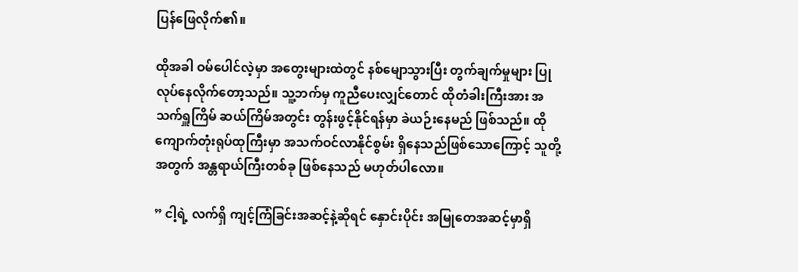ပြန်ဖြေလိုက်၏။

ထိုအခါ ဝမ်ပေါင်လဲ့မှာ အတွေးများထဲတွင် နစ်မျောသွားပြီး တွက်ချက်မှုများ ပြုလုပ်နေလိုက်တော့သည်။ သူ့ဘက်မှ ကူညီပေးလျှင်တောင် ထိုတံခါးကြီးအား အသက်ရှူကြိမ် ဆယ်ကြိမ်အတွင်း တွန်းဖွင့်နိုင်ရန်မှာ ခဲယဉ်းနေမည် ဖြစ်သည်။ ထိုကျောက်တုံးရုပ်ထုကြီးမှာ အသက်ဝင်လာနိုင်စွမ်း ရှိနေသည်ဖြစ်သောကြောင့် သူတို့အတွက် အန္တရာယ်ကြီးတစ်ခု ဖြစ်နေသည် မဟုတ်ပါလော။

” ငါ့ရဲ့ လက်ရှိ ကျင့်ကြံခြင်းအဆင့်နဲ့ဆိုရင် နှောင်းပိုင်း အမြုတေအဆင့်မှာရှိ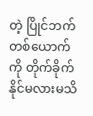တဲ့ ပြိုင်ဘက်တစ်ယောက်ကို တိုက်ခိုက်နိုင်မလားမသိ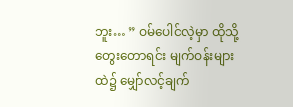ဘူး… ” ဝမ်ပေါင်လဲ့မှာ ထိုသို့တွေးတောရင်း မျက်ဝန်းများထဲ၌ မျှော်လင့်ချက်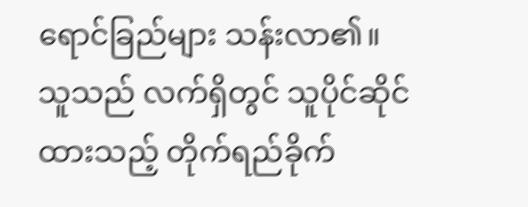ရောင်ခြည်များ သန်းလာ၏။ သူသည် လက်ရှိတွင် သူပိုင်ဆိုင်ထားသည့် တိုက်ရည်ခိုက်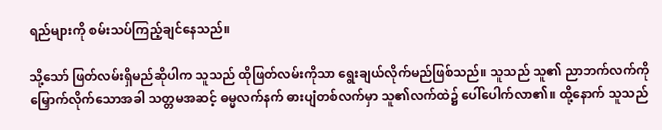ရည်များကို စမ်းသပ်ကြည့်ချင်နေသည်။

သို့သော် ဖြတ်လမ်းရှိမည်ဆိုပါက သူသည် ထိုဖြတ်လမ်းကိုသာ ရွေးချယ်လိုက်မည်ဖြစ်သည်။ သူသည် သူ၏ ညာဘက်လက်ကို မြှောက်လိုက်သောအခါ သတ္တမအဆင့် ဓမ္မလက်နက် ဓားပျံတစ်လက်မှာ သူ၏လက်ထဲ‌၌ ပေါ်ပေါက်လာ၏။ ထို့နောက် သူသည်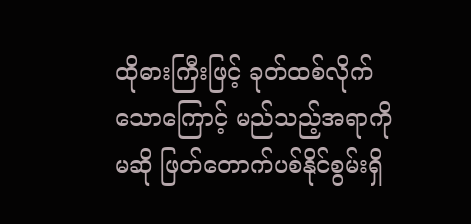ထိုဓားကြီးဖြင့် ခုတ်ထစ်လိုက်သောကြောင့် မည်သည့်အရာကိုမဆို ဖြတ်တောက်ပစ်နိုင်စွမ်းရှိ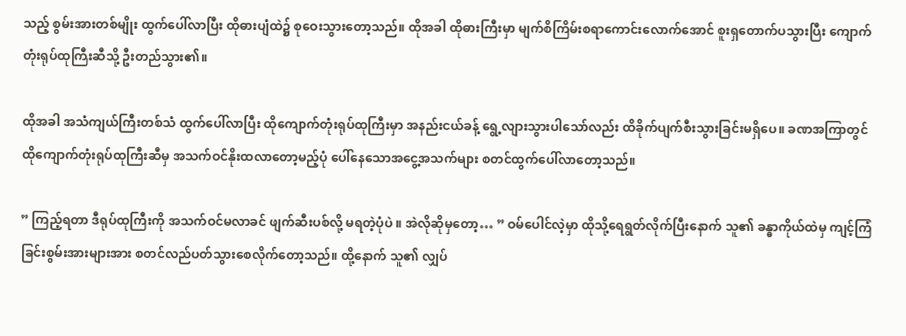သည့် စွမ်းအားတစ်မျိုး ထွက်ပေါ်လာပြီး ထိုဓားပျံထဲ၌ စုဝေးသွားတော့သည်။ ထိုအခါ ထိုဓားကြီးမှာ မျက်စိကြိမ်းစရာကောင်းလောက်အောင် စူးရှတောက်ပသွားပြီး ကျောက်တုံးရုပ်ထုကြီးဆီသို့ ဦးတည်သွား၏။

ထိုအခါ အသံကျယ်ကြီးတစ်သံ ထွက်ပေါ်လာပြီး ထိုကျောက်တုံးရုပ်ထုကြီးမှာ အနည်းငယ်ခန့် ရွေ့လျားသွားပါသော်လည်း ထိခိုက်ပျက်စီးသွားခြင်းမရှိပေ။ ခဏအကြာတွင် ထိုကျောက်တုံးရုပ်ထုကြီးဆီမှ အသက်ဝင်နိုးထလာတော့မည့်ပုံ ပေါ်နေသောအငွေ့အသက်များ စတင်ထွက်ပေါ်လာတော့သည်။

” ကြည့်ရတာ ဒီရုပ်ထုကြီးကို အသက်ဝင်မလာခင် ဖျက်ဆီးပစ်လို့ မရတဲ့ပုံပဲ ။ အဲလိုဆိုမှတော့… ” ဝမ်ပေါင်လဲ့မှာ ထိုသို့ရေရွတ်လိုက်ပြီးနောက် သူ၏ ခန္ဓာကိုယ်ထဲမှ ကျင့်ကြံခြင်းစွမ်းအားများအား စတင်လည်ပတ်သွားစေလိုက်တော့သည်။ ထို့နောက် သူ၏ လျှပ်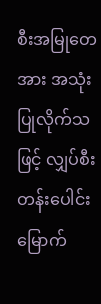စီးအမြုတေအား အသုံးပြုလိုက်သဖြင့် လျှပ်စီးတန်းပေါင်း မြောက်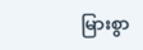မြားစွာ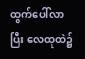ထွက်ပေါ်လာပြီး လေထုထဲ၌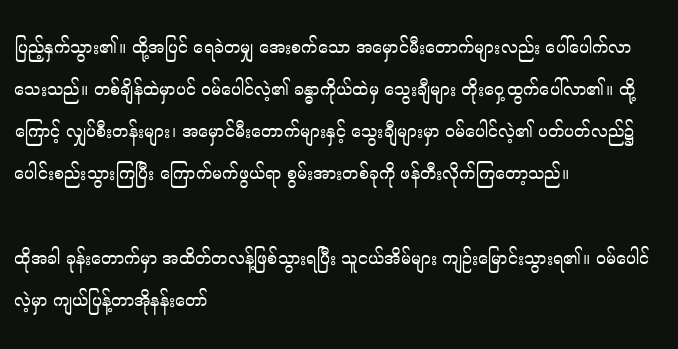ပြည့်နှက်သွား၏။ ထို့အပြင် ရေခဲတမျှ အေးစက်သော အမှောင်မီးတောက်များလည်း ပေါ်ပေါက်လာသေးသည်။ တစ်ချိန်ထဲမှာပင် ဝမ်ပေါင်လဲ့၏ ခန္ဓာကိုယ်ထဲမှ သွေးချီများ တိုးဝှေ့ထွက်ပေါ်လာ၏။ ထို့ကြောင့် လျှပ်စီးတန်းများ၊ အမှောင်မီးတောက်များနှင့် သွေးချီများမှာ ဝမ်ပေါင်လဲ့၏ ပတ်ပတ်လည်၌ ပေါင်းစည်းသွားကြပြီး ကြောက်မက်ဖွယ်ရာ စွမ်းအားတစ်ခုကို ဖန်တီးလိုက်ကြတော့သည်။

ထိုအခါ ခုန်းတောက်မှာ အထိတ်တလန့်ဖြစ်သွားရပြီး သူငယ်အိမ်များ ကျဉ်းမြောင်းသွားရ၏။ ဝမ်ပေါင်လဲ့မှာ ကျယ်ပြန့်တာအိုနန်းတော်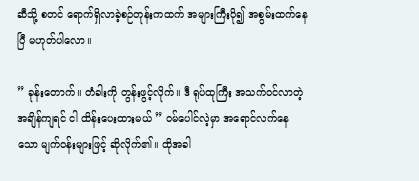ဆီသို့ စတင် ရောက်ရှိလာခဲ့စဉ်တုန်းကထက် အများကြီးပို၍ အစွမ်းထက်နေပြီ မဟုတ်ပါလော။

” ခုန်းတောက်။ တံခါးကို တွန်းဖွင့်လိုက်။ ဒီ ရုပ်ထုကြီး အသက်ဝင်လာတဲ့အချိန်ကျရင် ငါ ထိန်းပေးထားမယ် ” ဝမ်ပေါင်လဲ့မှာ အရောင်လက်နေသော မျက်ဝန်းများဖြင့် ဆိုလိုက်၏။ ထိုအခါ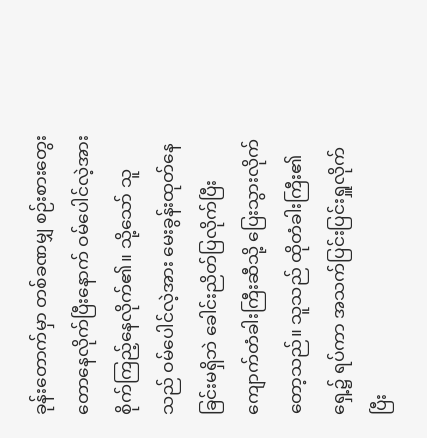ခုန်းတောက်မှာ တစ်ခဏမျှ စဉ်းစားတွေးတောနေလိုက်ပြီးနောက် ဝမ်ပေါင်လဲ့အား စိုက်ကြည့်နေလိုက်၏။ သို့သော် သူသည် ဝမ်ပေါင်လဲ့အား မေးခွန်းထုတ်နေခြင်းမရှိဘဲ ခေါင်းညိတ်ပြလိုက်ပြီး ကျောက်တံခါးကြီးဆီသို့ ပြေးသွားလိုက်တော့သည်။ သူသည် ထိုတံခါးကြီး၏ရှေ့၌ ရပ်ကာ အသက်ပြင်းပြင်းရှူလိုက်ပြီး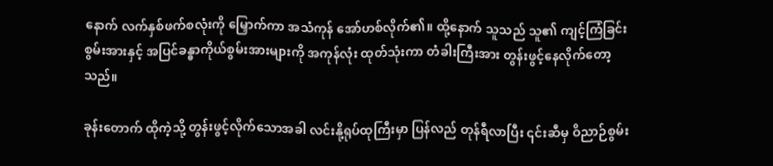နောက် လက်နှစ်ဖက်စလုံးကို မြှောက်ကာ အသံကုန် အော်ဟစ်လိုက်၏။ ထို့နောက် သူသည် သူ၏ ကျင့်ကြံခြင်းစွမ်းအားနှင့် အပြင်ခန္ဓာကိုယ်စွမ်းအားများကို အကုန်လုံး ထုတ်သုံးကာ တံခါးကြီးအား တွန်းဖွင့်နေလိုက်တော့သည်။

ခုန်းတောက် ထိုကဲ့သို့ တွန်းဖွင့်လိုက်သောအခါ လင်းနို့‌ရုပ်ထုကြီးမှာ ပြန်လည် တုန်ရီလာပြီး ၎င်းဆီမှ ဝိညာဉ်စွမ်း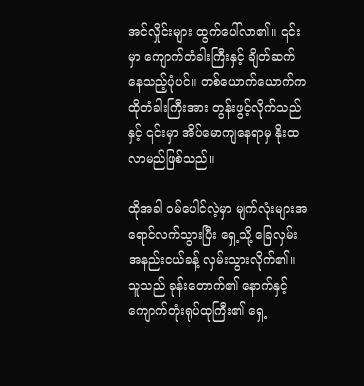အင်လှိုင်းများ ထွက်ပေါ်လာ၏။ ၎င်းမှာ ကျောက်တံခါးကြီးနှင့် ချိတ်ဆက်နေသည့်ပုံပင်။ တစ်ယောက်ယောက်က ထိုတံခါးကြီးအား တွန်းဖွင့်လိုက်သည်နှင့် ၎င်းမှာ အိပ်မောကျနေရာမှ နိုးထလာမည်ဖြစ်သည်။

ထိုအခါ ဝမ်ပေါင်လဲ့မှာ မျက်လုံးများအရောင်လက်သွားပြီး ရှေ့သို့ ခြေလှမ်းအနည်းငယ်ခန့် လှမ်းသွားလိုက်၏။ သူသည် ခုန်းတောက်၏ နောက်နှင့် ကျောက်တုံးရုပ်ထုကြီး၏ ရှေ့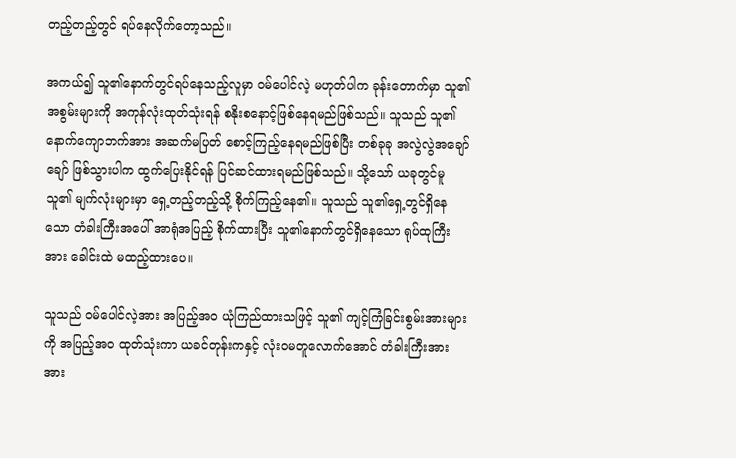တည့်တည့်တွင် ရပ်နေလိုက်တော့သည်။

အကယ်၍ သူ၏နောက်တွင်ရပ်နေသည့်လူမှာ ဝမ်ပေါင်လဲ့ မဟုတ်ပါက ခုန်းတောက်မှာ သူ၏ အစွမ်းများကို အကုန်လုံးထုတ်သုံးရန် စနိုးစနောင့်ဖြစ်နေရမည်ဖြစ်သည်။ သူသည် သူ၏ နောက်ကျောဘက်အား အဆက်မပြတ် စောင့်ကြည့်နေရမည်ဖြစ်ပြီး တစ်ခုခု အလွဲလွဲအချော်ချော် ဖြစ်သွားပါက ထွက်ပြေးနိုင်ရန် ပြင်ဆင်ထားရမည်ဖြစ်သည်။ သို့သော် ယခုတွင်မူ သူ၏ မျက်လုံးများမှာ ရှေ့တည့်တည့်သို့ စိုက်ကြည့်နေ၏။ သူသည် သူ၏ရှေ့တွင်ရှိနေသော တံခါးကြီးအပေါ် အာရုံအပြည့် စိုက်ထားပြီး သူ၏နောက်တွင်ရှိနေသော ရုပ်ထုကြီးအား ခေါင်းထဲ မထည့်ထားပေ။

သူသည် ဝမ်ပေါင်လဲ့အား အပြည့်အဝ ယုံကြည်ထားသဖြင့် သူ၏ ကျင့်ကြံခြင်းစွမ်းအားများကို အပြည့်အဝ ထုတ်သုံးကာ ယခင်တုန်းကနှင့် လုံးဝမတူလောက်အောင် တံခါးကြီးအား အား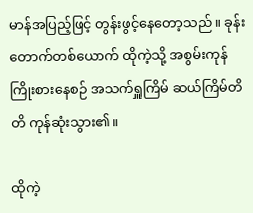မာန်အပြည့်ဖြင့် တွန်းဖွင့်နေတော့သည်။ ခုန်းတောက်တစ်ယောက် ထိုကဲ့သို့ အစွမ်းကုန်ကြိုးစားနေစဉ် အသက်ရှူကြိမ် ဆယ်ကြိမ်တိတိ ကုန်ဆုံးသွား၏။

ထိုကဲ့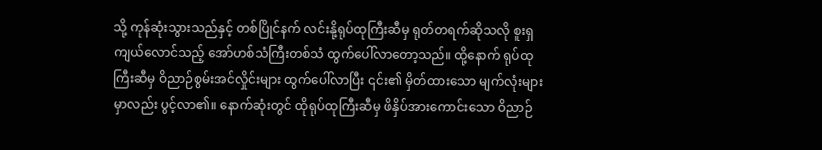သို့ ကုန်ဆုံးသွားသည်နှင့် တစ်ပြိုင်နက် လင်းနို့ရုပ်ထုကြီးဆီမှ ရုတ်တရက်ဆိုသလို စူးရှကျယ်လောင်သည့် အော်ဟစ်သံကြီးတစ်သံ ထွက်ပေါ်လာတော့သည်။ ထို့နောက် ရုပ်ထုကြီးဆီမှ ဝိညာဉ်စွမ်းအင်လှိုင်းများ ထွက်ပေါ်လာပြီး ၎င်း၏ မှိတ်ထားသော မျက်လုံးများမှာလည်း ပွင့်လာ၏။ နောက်ဆုံးတွင် ထိုရုပ်ထုကြီးဆီမှ ဖိနှိပ်အားကောင်းသော ဝိညာဉ်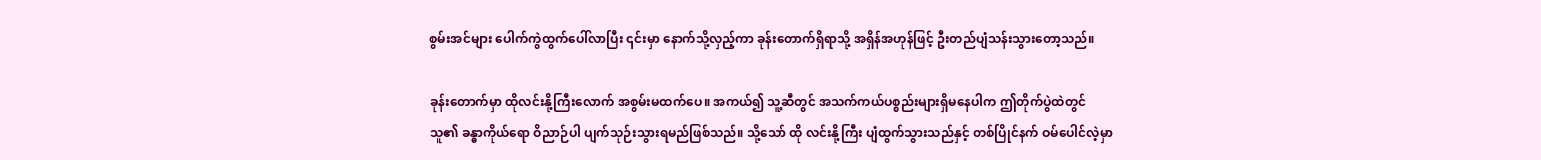စွမ်းအင်များ ပေါက်ကွဲထွက်ပေါ်လာပြီး ၎င်းမှာ နောက်သို့လှည့်ကာ ခုန်းတောက်ရှိရာသို့ အရှိန်အဟုန်ဖြင့် ဦးတည်ပျံသန်းသွားတော့သည်။

ခုန်းတောက်မှာ ထိုလင်းနို့ကြီးလောက် အစွမ်းမထက်ပေ။ အကယ်၍ သူ့ဆီတွင် အသက်ကယ်ပစ္စည်းများရှိမနေပါက ဤတိုက်ပွဲထဲတွင် သူ၏ ခန္ဓာကိုယ်ရော ဝိညာဉ်ပါ ပျက်သုဉ်းသွားရမည်ဖြစ်သည်။ သို့သော် ထို လင်းနို့ကြီး ပျံထွက်သွားသည်နှင့် တစ်ပြိုင်နက် ဝမ်ပေါင်လဲ့မှာ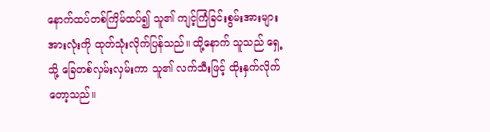နောက်ထပ်တစ်ကြိမ်ထပ်၍ သူ၏ ကျင့်ကြံခြင်းစွမ်းအားများအားလုံးကို ထုတ်သုံးလိုက်ပြန်သည်။ ထို့နောက် သူသည် ရှေ့သို့ ခြေတစ်လှမ်းလှမ်းကာ သူ၏ လက်သီးဖြင့် ထိုးနှက်လိုက်တော့သည်။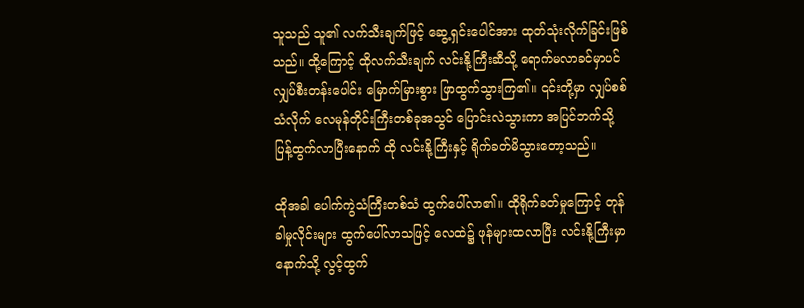သူသည် သူ၏ လက်သီးချက်ဖြင့် ‌ဆွေ့ရှင်းပေါင်အား ထုတ်သုံးလိုက်ခြင်းဖြစ်သည်။ ထို့ကြောင့် ထိုလက်သီးချက် လင်းနို့ကြီးဆီသို့ ရောက်မလာခင်မှာပင် လျှပ်စီးတန်းပေါင်း မြောက်မြားစွား ဖြာထွက်သွားကြ၏။ ၎င်းတို့မှာ လျှပ်စစ်သံလိုက် လေမုန်တိုင်းကြီးတစ်ခုအသွင် ပြောင်းလဲသွားကာ အပြင်ဘက်သို့ ပြန့်ထွက်လာပြီးနောက် ထို လင်းနို့ကြီးနှင့် ရိုက်ခတ်မိသွားတော့သည်။

ထိုအခါ ပေါက်ကွဲသံကြီးတစ်သံ ထွက်ပေါ်လာ၏။ ထိုရိုက်ခတ်မှုကြောင့် တုန်ခါမှုလိုင်းများ ထွက်ပေါ်လာသဖြင့်‌ လေထဲ၌ ဖုန်များထလာပြီး လင်းနို့ကြီးမှာ နောက်သို့ လွင့်ထွက်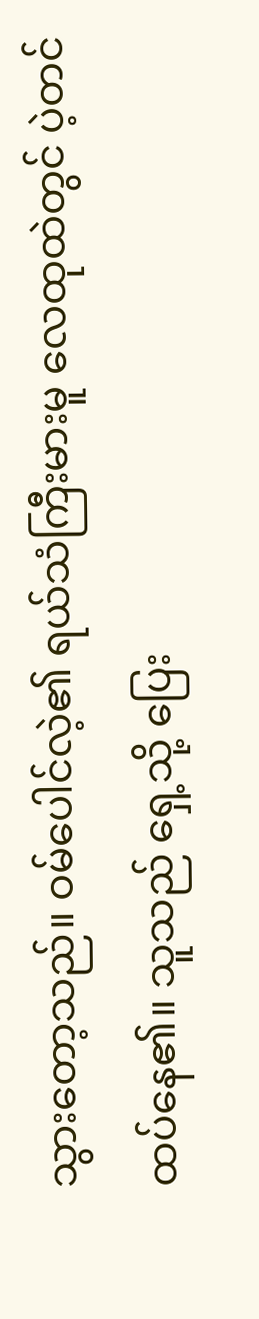သွားတော့သည်။ ဝမ်ပေါင်လဲ့၏ ရယ်သံကြီးမားမူ လေထုထဲတွင် ပဲ့တင်ထပ်နေ၏။ သူသည် ရှေ့သို့ ပြေး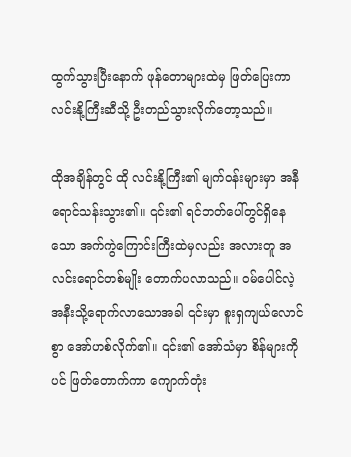ထွက်သွားပြီးနောက် ဖုန်တောများထဲမှ ဖြတ်ပြေးကာ လင်းနို့ကြီးဆီသို့ ဦးတည်သွားလိုက်တော့သည်။

ထိုအချိန်တွင် ထို လင်းနို့ကြီး၏ မျက်ဝန်းများမှာ အနီရောင်သန်းသွား၏။ ၎င်း၏ ရင်ဘတ်ပေါ်တွင်ရှိနေသော အက်ကွဲကြောင်းကြီးထဲမှလည်း အလားတူ အလင်းရောင်တစ်မျိုး တောက်ပလာသည်။ ဝမ်ပေါင်လဲ့ အနီးသို့ရောက်လာသောအခါ ၎င်းမှာ စူးရှကျယ်လောင်စွာ အော်ဟစ်လိုက်၏။ ၎င်း၏ အော်သံမှာ စိန်များကိုပင် ဖြတ်တောက်ကာ ကျောက်တုံး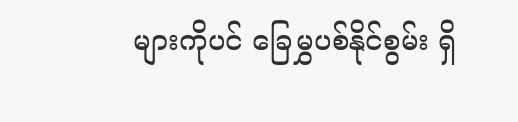များကိုပင် ခြေမွှပစ်နိုင်စွမ်း ရှိ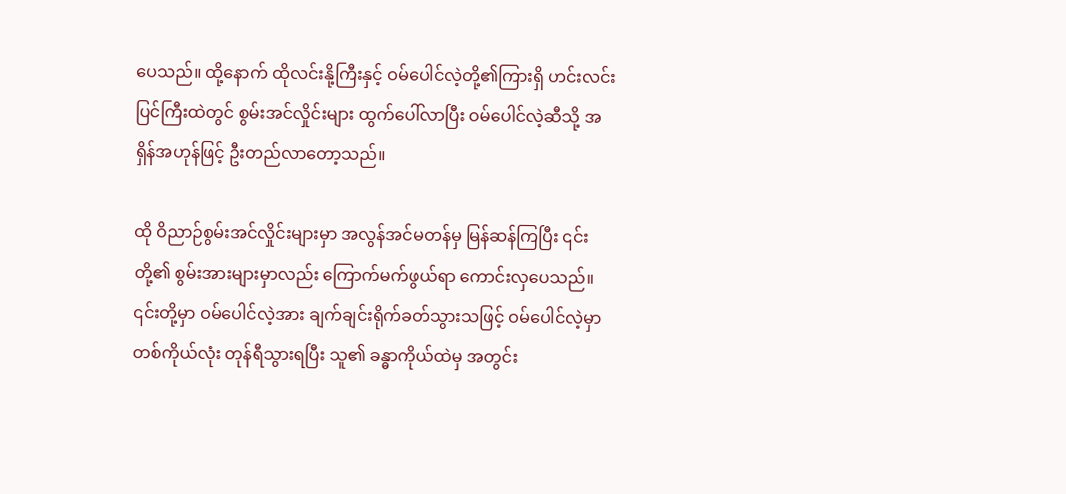ပေသည်။ ထို့နောက် ထိုလင်းနို့ကြီးနှင့် ဝမ်ပေါင်လဲ့တို့၏ကြားရှိ ဟင်းလင်းပြင်ကြီးထဲတွင် စွမ်းအင်လှိုင်းများ ထွက်ပေါ်လာပြီး ဝမ်ပေါင်လဲ့ဆီသို့ အရှိန်အဟုန်ဖြင့် ဦးတည်လာတော့သည်။

ထို ဝိညာဉ်စွမ်းအင်လှိုင်းများမှာ အလွန်အင်မတန်မှ မြန်ဆန်ကြပြီး ၎င်းတို့၏ စွမ်းအားများမှာလည်း ကြောက်မက်ဖွယ်ရာ ကောင်းလှပေသည်။ ၎င်းတို့မှာ ဝမ်ပေါင်လဲ့အား ချက်ချင်းရိုက်ခတ်သွားသဖြင့် ဝမ်ပေါင်လဲ့မှာ တစ်ကိုယ်လုံး တုန်ရီသွားရပြီး သူ၏ ခန္ဓာကိုယ်ထဲမှ အတွင်း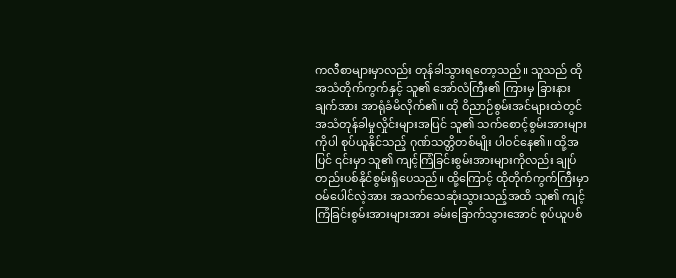ကလီစာများမှာလည်း တုန်ခါသွားရတော့သည်။ သူသည် ထို အသံတိုက်ကွက်နှင့် သူ၏ အော်လံကြီး၏ ကြားမှ ခြားနားချက်အား အာရုံခံမိလိုက်၏။ ထို ဝိညာဉ်စွမ်းအင်များထဲတွင် အသံတုန်ခါမှုလှိုင်းများအပြင် သူ၏ သက်စောင့်စွမ်းအားများကိုပါ စုပ်ယူနိုင်သည့် ဂုဏ်သတ္တိတစ်မျိုး ပါဝင်နေ၏။ ထို့အပြင် ၎င်းမှာ သူ၏ ကျင့်ကြံခြင်းစွမ်းအားများကိုလည်း ချုပ်တည်းပစ်နိုင်စွမ်းရှိပေသည်။ ထို့ကြောင့် ထိုတိုက်ကွက်ကြီးမှာ ဝမ်ပေါင်လဲ့အား အသက်သေဆုံးသွားသည့်အထိ သူ၏ ကျင့်ကြံခြင်းစွမ်းအားများအား ခမ်းခြောက်သွားအောင် စုပ်ယူပစ်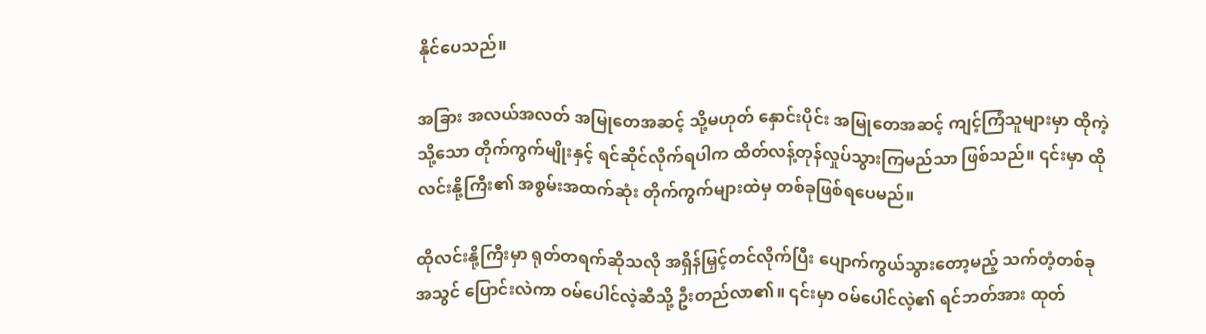နိုင်ပေသည်။

အခြား အလယ်အလတ် အမြုတေအဆင့် သို့မဟုတ် နှောင်းပိုင်း အမြုတေအဆင့် ကျင့်ကြံသူများမှာ ထိုကဲ့သို့သော တိုက်ကွက်မျိုးနှင့် ရင်ဆိုင်လိုက်ရပါက ထိတ်လန့်တုန်လှုပ်သွားကြမည်သာ ဖြစ်သည်။ ၎င်းမှာ ထိုလင်းနို့ကြီး၏ အစွမ်းအထက်ဆုံး တိုက်ကွက်များထဲမှ တစ်ခုဖြစ်ရပေမည်။

ထိုလင်းနို့ကြီးမှာ ရုတ်တရက်ဆိုသလို အရှိန်မြှင့်တင်လိုက်ပြီး ပျောက်ကွယ်သွားတော့မည့် သက်တံ့တစ်ခုအသွင် ပြောင်းလဲကာ ဝမ်ပေါင်လဲ့ဆီသို့ ဦးတည်လာ၏။ ၎င်းမှာ ဝမ်ပေါင်လဲ့၏ ရင်ဘတ်အား ထုတ်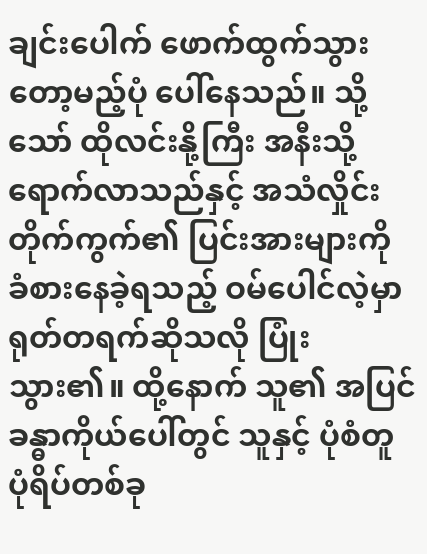ချင်းပေါက် ဖောက်ထွက်သွားတော့မည့်ပုံ ပေါ်နေသည်။ သို့သော် ထိုလင်းနို့ကြီး အနီးသို့ရောက်လာသည်နှင့် အသံလှိုင်းတိုက်ကွက်၏ ပြင်းအားများကို ခံစားနေခဲ့ရသည့် ဝမ်ပေါင်လဲ့မှာ ရုတ်တရက်ဆိုသလို ပြုံးသွား၏။ ထို့နောက် သူ၏ အပြင်ခန္ဓာကိုယ်ပေါ်တွင် သူနှင့် ပုံစံတူ ပုံရိပ်တစ်ခု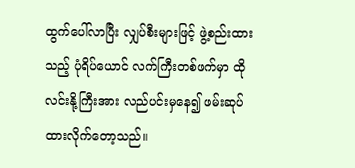ထွက်ပေါ်လာပြီး လျှပ်စီးများဖြင့် ဖွဲ့စည်းထားသည့် ပုံရိပ်ယောင် လက်ကြီးတစ်ဖက်မှာ ထိုလင်းနို့ကြီးအား လည်ပင်းမှနေ၍ ဖမ်းဆုပ်ထားလိုက်တော့သည်။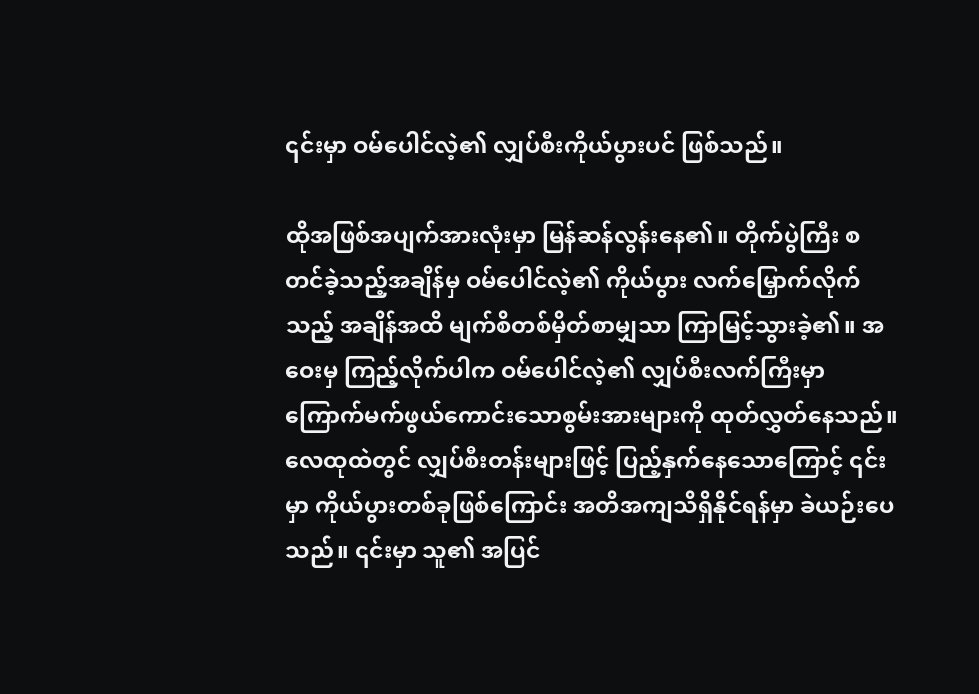၎င်းမှာ ဝမ်ပေါင်လဲ့၏ လျှပ်စီးကိုယ်ပွားပင် ဖြစ်သည်။

ထိုအဖြစ်အပျက်အားလုံးမှာ မြန်ဆန်လွန်းနေ၏။ တိုက်ပွဲကြီး စတင်ခဲ့သည့်အချိန်မှ ဝမ်ပေါင်လဲ့၏ ကိုယ်ပွား လက်မြှောက်လိုက်သည့် အချိန်အထိ မျက်စိတစ်မှိတ်စာမျှသာ ကြာမြင့်သွားခဲ့၏။ အဝေးမှ ကြည့်လိုက်ပါက ဝမ်ပေါင်လဲ့၏ လျှပ်စီးလက်ကြီးမှာ ကြောက်မက်ဖွယ်ကောင်းသောစွမ်းအားများကို ထုတ်လွှတ်နေသည်။ လေထုထဲတွင် လျှပ်စီးတန်းများဖြင့် ပြည့်နှက်နေသောကြောင့် ၎င်းမှာ ကိုယ်ပွားတစ်ခုဖြစ်ကြောင်း အတိအကျသိရှိနိုင်ရန်မှာ ခဲယဉ်းပေသည်။ ၎င်းမှာ သူ၏ အပြင်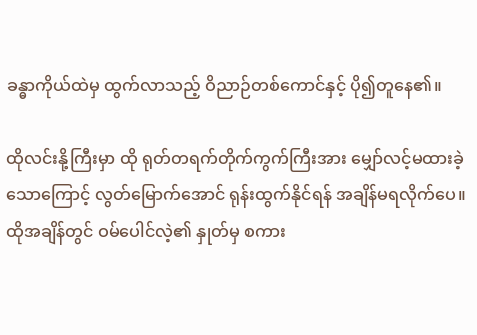ခန္ဓာကိုယ်ထဲမှ ထွက်လာသည့် ဝိညာဉ်တစ်ကောင်နှင့် ပို၍တူနေ၏။

ထိုလင်းနို့ကြီးမှာ ထို ရုတ်တရက်တိုက်ကွက်ကြီးအား မျှော်လင့်မထားခဲ့သောကြောင့် လွတ်မြောက်အောင် ရုန်းထွက်နိုင်ရန် အချိန်မရလိုက်ပေ။ ထိုအချိန်တွင် ဝမ်ပေါင်လဲ့၏ နှုတ်မှ စကား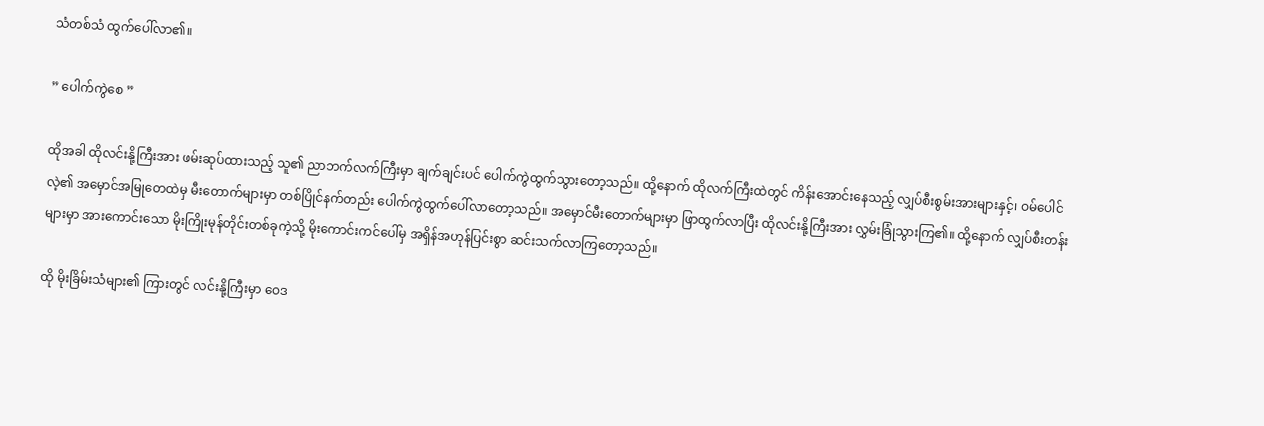သံတစ်သံ ထွက်ပေါ်လာ၏။

” ပေါက်ကွဲစေ ”

ထိုအခါ ထိုလင်းနို့ကြီးအား ဖမ်းဆုပ်ထားသည့် သူ၏ ညာဘက်လက်ကြီးမှာ ချက်ချင်းပင် ပေါက်ကွဲထွက်သွားတော့သည်။ ထို့နောက် ထိုလက်ကြီးထဲတွင် ကိန်းအောင်းနေသည့် လျှပ်စီးစွမ်းအားများနှင့်၊ ဝမ်ပေါင်လဲ့၏ အမှောင်အမြုတေထဲမှ မီးတောက်များမှာ တစ်ပြိုင်နက်တည်း ပေါက်ကွဲထွက်ပေါ်လာတော့သည်။ အမှောင်မီးတောက်များမှာ ဖြာထွက်လာပြီး ထိုလင်းနို့ကြီးအား လွှမ်းခြုံသွားကြ၏။ ထို့နောက် လျှပ်စီးတန်းများမှာ အားကောင်းသော မိုးကြိုးမုန်တိုင်းတစ်ခုကဲ့သို့ မိုးကောင်းကင်ပေါ်မှ အရှိန်အဟုန်ပြင်းစွာ ဆင်းသက်လာကြတော့သည်။

ထို မိုးခြိမ်းသံများ၏ ကြားတွင် လင်းနို့ကြီးမှာ ဝေဒ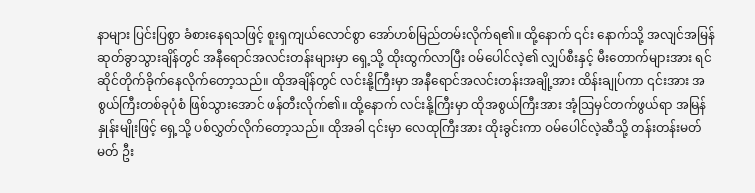နာများ ပြင်းပြစွာ ခံစားနေရသဖြင့် စူးရှကျယ်လောင်စွာ အော်ဟစ်မြည်တမ်းလိုက်ရ၏။ ထို့နောက် ၎င်း နောက်သို့ အလျင်အမြန် ဆုတ်ခွာသွားချိန်တွင် အနီရောင်အလင်းတန်းများမှာ ရှေ့သို့ ထိုးထွက်လာပြီး ဝမ်ပေါင်လဲ့၏ လျှပ်စီးနှင့် မီးတောက်များအား ရင်ဆိုင်တိုက်ခိုက်နေလိုက်တော့သည်။ ထိုအချိန်တွင် လင်းနို့ကြီးမှာ အနီရောင်အလင်းတန်းအချို့အား ထိန်းချုပ်ကာ ၎င်းအား အစွယ်ကြီးတစ်ခုပုံစံ ဖြစ်သွားအောင် ဖန်တီးလိုက်၏။ ထို့နောက် လင်းနို့ကြီးမှာ ထိုအစွယ်ကြီးအား အံ့ဩမှင်တက်ဖွယ်ရာ အမြန်နှုန်းမျိုးဖြင့် ရှေ့သို့ ပစ်လွှတ်လိုက်တော့သည်။ ထိုအခါ ၎င်းမှာ လေထုကြီးအား ထိုးခွင်းကာ ဝမ်ပေါင်လဲ့ဆီသို့ တန်းတန်းမတ်မတ် ဦး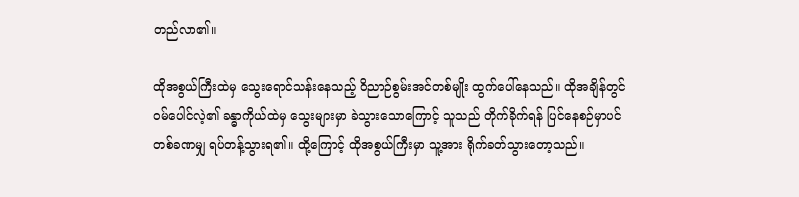တည်လာ၏။

ထိုအစွယ်ကြီးထဲမှ သွေးရောင်သန်းနေသည့် ဝိညာဉ်စွမ်းအင်တစ်မျိုး ထွက်ပေါ်နေသည်။ ထိုအချိန်တွင် ဝမ်ပေါင်လဲ့၏ ခန္ဓာကိုယ်ထဲမှ သွေးများမှာ ခဲသွားသောကြောင့် သူသည် တိုက်ခိုက်ရန် ပြင်နေစဉ်မှာပင် တစ်ခဏမျှ ရပ်တန့်သွားရ၏။ ထို့ကြောင့် ထိုအစွယ်ကြီးမှာ သူ့အား ရိုက်ခတ်သွားတော့သည်။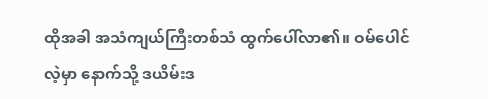ထိုအခါ အသံကျယ်ကြီးတစ်သံ ထွက်ပေါ်လာ၏။ ဝမ်ပေါင်လဲ့မှာ နောက်သို့ ဒယိမ်းဒ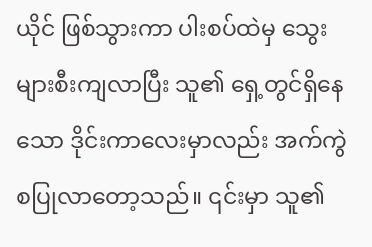ယိုင် ဖြစ်သွားကာ ပါးစပ်ထဲမှ သွေးများစီးကျလာပြီး သူ၏ ရှေ့တွင်ရှိနေသော ဒိုင်းကာလေးမှာလည်း အက်ကွဲစပြုလာတော့သည်။ ၎င်းမှာ သူ၏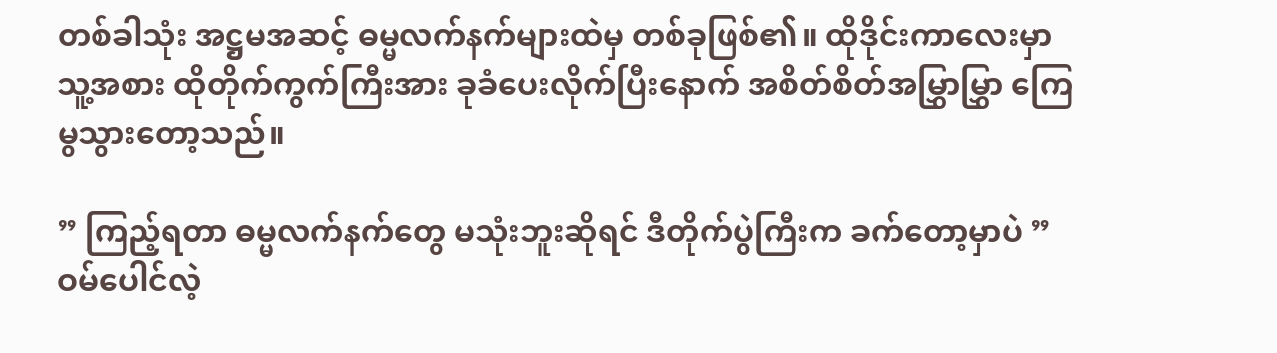တစ်ခါသုံး အဋ္ဌမအဆင့် ဓမ္မလက်နက်များထဲမှ တစ်ခုဖြစ်၏။ ထိုဒိုင်းကာလေးမှာ သူ့အစား ထိုတိုက်ကွက်ကြီးအား ခုခံပေးလိုက်ပြီးနောက် အစိတ်စိတ်အမြွှာမြွှာ ကြေမွသွားတော့သည်။

” ကြည့်ရတာ ဓမ္မလက်နက်တွေ မသုံးဘူးဆိုရင် ဒီတိုက်ပွဲကြီးက ခက်တော့မှာပဲ ” ဝမ်ပေါင်လဲ့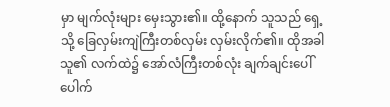မှာ မျက်လုံးများ မှေးသွား၏။ ထို့နောက် သူသည် ရှေ့သို့ ခြေလှမ်းကျဲကြီးတစ်လှမ်း လှမ်းလိုက်၏။ ထိုအခါ သူ၏ လက်ထဲ၌ အော်လံကြီးတစ်လုံး ချက်ချင်းပေါ်ပေါက်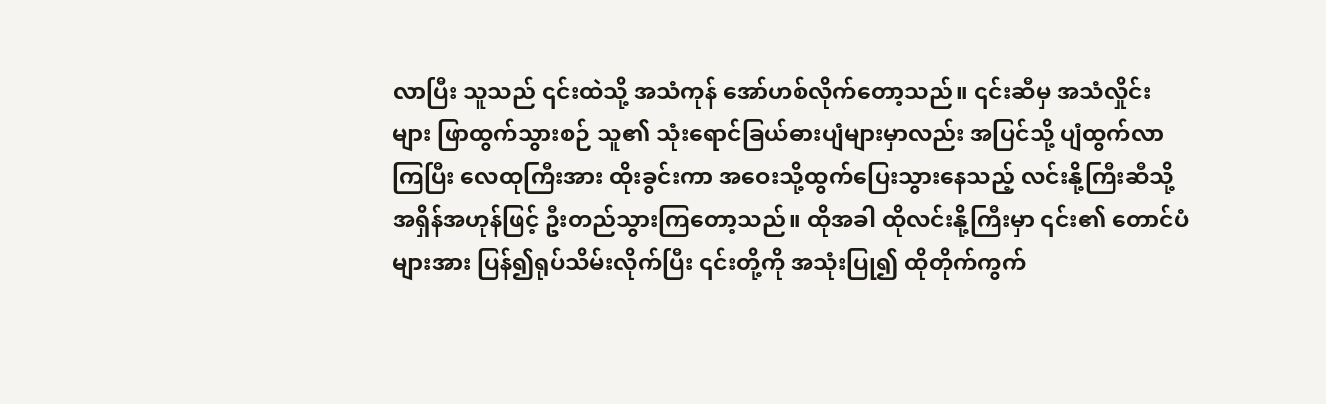လာပြီး သူသည် ၎င်းထဲသို့ အသံကုန် အော်ဟစ်လိုက်တော့သည်။ ၎င်းဆီမှ အသံလှိုင်းများ ဖြာထွက်သွားစဉ် သူ၏ သုံးရောင်ခြယ်ဓားပျံများမှာလည်း အပြင်သို့ ပျံထွက်လာကြပြီး လေထုကြီးအား ထိုးခွင်းကာ အဝေးသို့ထွက်ပြေးသွားနေသည့် လင်းနို့ကြီးဆီသို့ အရှိန်အဟုန်ဖြင့် ဦးတည်သွားကြတော့သည်။ ထိုအခါ ထိုလင်းနို့ကြီးမှာ ၎င်း၏ တောင်ပံများအား ပြန်၍ရုပ်သိမ်းလိုက်ပြီး ၎င်းတို့ကို အသုံးပြု၍ ထိုတိုက်ကွက်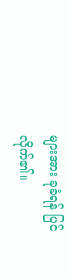များအား ခုခံရန် ပြင်လိုက်၏။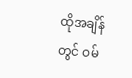ထိုအချိန်တွင် ဝမ်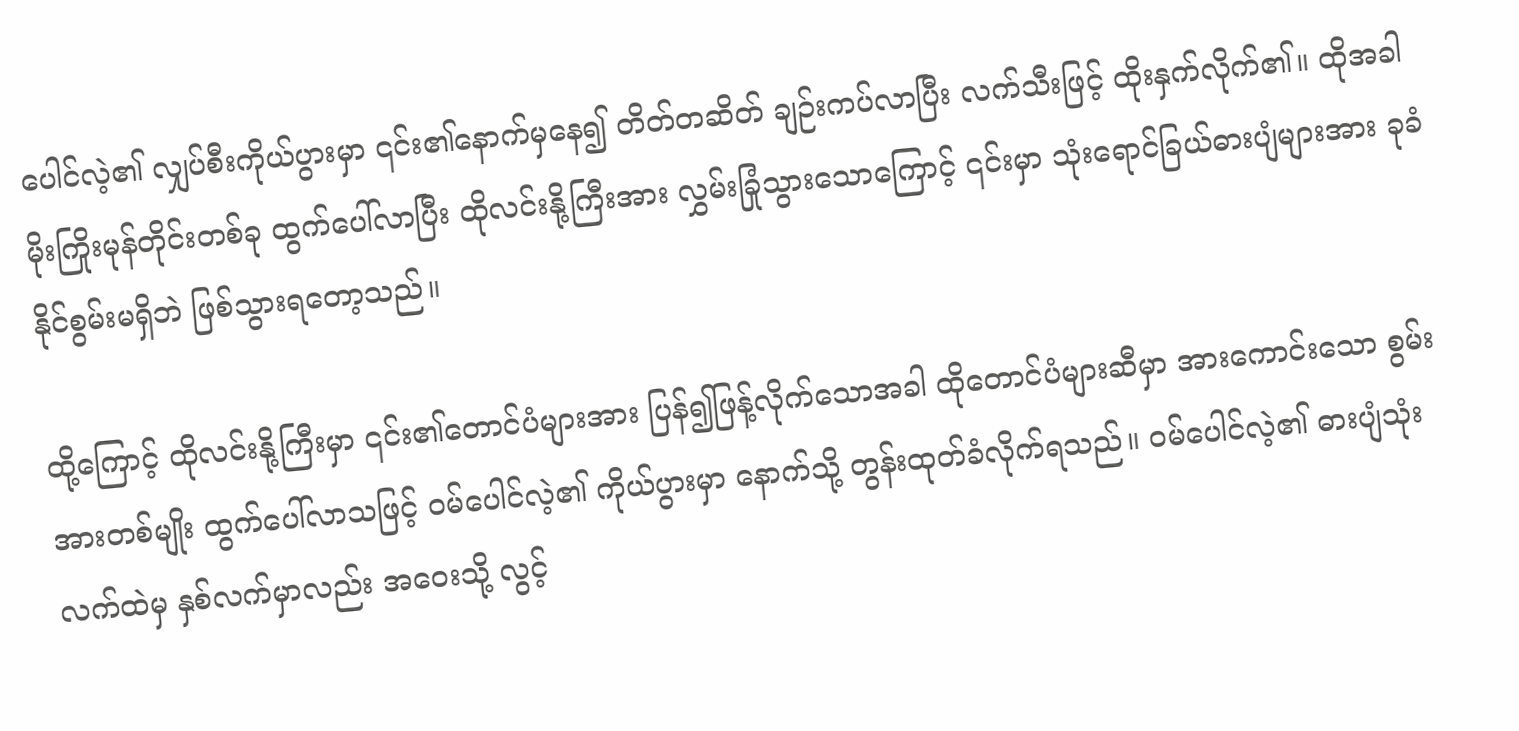ပေါင်လဲ့၏ လျှပ်စီးကိုယ်ပွားမှာ ၎င်း၏နောက်မှနေ၍ တိတ်တဆိတ် ချဉ်းကပ်လာပြီး လက်သီးဖြင့် ထိုးနှက်လိုက်၏။ ထိုအခါ မိုးကြိုးမုန်တိုင်းတစ်ခု ထွက်ပေါ်လာပြီး ထိုလင်းနို့ကြီးအား လွှမ်းခြုံသွားသောကြောင့် ၎င်းမှာ သုံးရောင်ခြယ်ဓားပျံများအား ခုခံနိုင်စွမ်းမရှိဘဲ ဖြစ်သွားရတော့သည်။

ထို့ကြောင့် ထိုလင်းနို့ကြီးမှာ ၎င်း၏တောင်ပံများအား ပြန်၍ဖြန့်လိုက်သောအခါ ထိုတောင်ပံများဆီမှာ အားကောင်းသော စွမ်းအားတစ်မျိုး ထွက်ပေါ်လာသဖြင့် ဝမ်ပေါင်လဲ့၏ ကိုယ်ပွားမှာ နောက်သို့ တွန်းထုတ်ခံလိုက်ရသည်။ ဝမ်ပေါင်လဲ့၏ ဓားပျံသုံးလက်ထဲမှ နှစ်လက်မှာလည်း အဝေးသို့ လွင့်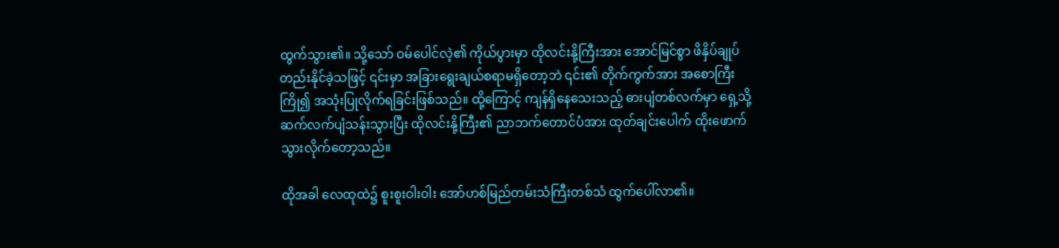ထွက်သွား၏။ သို့သော် ဝမ်ပေါင်လဲ့၏ ကိုယ်ပွားမှာ ထိုလင်းနို့ကြီးအား အောင်မြင်စွာ ဖိနှိပ်ချုပ်တည်းနိုင်ခဲ့သဖြင့် ၎င်းမှာ အခြားရွေးချယ်စရာမရှိတော့ဘဲ ၎င်း၏ တိုက်ကွက်အား အစောကြီးကြို၍ အသုံးပြုလိုက်ရခြင်းဖြစ်သည်။ ထို့ကြောင့် ကျန်ရှိနေသေးသည့် ဓားပျံတစ်လက်မှာ ရှေ့သို့ ဆက်လက်ပျံသန်းသွားပြီး ထိုလင်းနို့ကြီး၏ ညာဘက်တောင်ပံအား ထုတ်ချင်းပေါက် ထိုးဖောက်သွားလိုက်တော့သည်။

ထိုအခါ လေထုထဲ၌ စူးစူးဝါးဝါး အော်ဟစ်မြည်တမ်းသံကြီးတစ်သံ ထွက်ပေါ်လာ၏။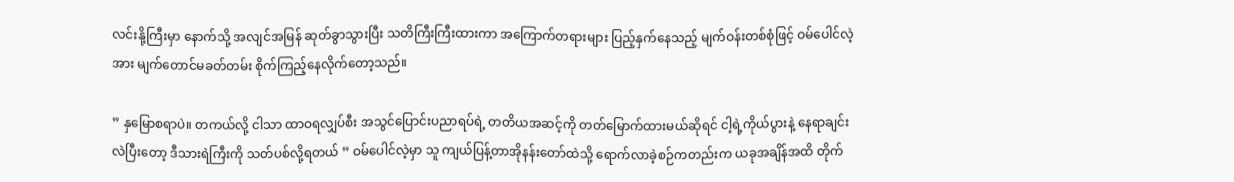လင်းနို့ကြီးမှာ နောက်သို့ အလျင်အမြန် ဆုတ်ခွာသွားပြီး သတိကြီးကြီးထားကာ အကြောက်တရားများ ပြည့်နှက်နေသည့် မျက်ဝန်းတစ်စုံဖြင့် ဝမ်ပေါင်လဲ့အား မျက်တောင်မခတ်တမ်း စိုက်ကြည့်နေလိုက်တော့သည်။

” နှမြောစရာပဲ။ တကယ်လို့ ငါသာ ထာဝရလျှပ်စီး အသွင်ပြောင်းပညာရပ်ရဲ့ တတိယအဆင့်ကို တတ်မြောက်ထားမယ်ဆိုရင် ငါ့ရဲ့ကိုယ်ပွားနဲ့ နေရာချင်းလဲပြီးတော့ ဒီသားရဲကြီးကို သတ်ပစ်လို့ရတယ် ” ဝမ်ပေါင်လဲ့မှာ သူ ကျယ်ပြန့်တာအိုနန်းတော်ထဲသို့ ရောက်လာခဲ့စဉ်ကတည်းက ယခုအချိန်အထိ တိုက်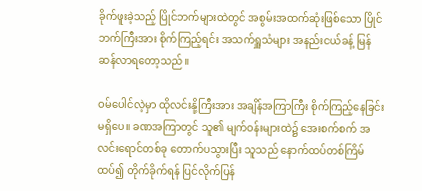ခိုက်ဖူးခဲ့သည့် ပြိုင်ဘက်များထဲတွင် အစွမ်းအထက်ဆုံးဖြစ်သော ပြိုင်ဘက်ကြီးအား စိုက်ကြည့်ရင်း အသက်ရှူသံများ အနည်းငယ်ခန့် မြန်ဆန်လာရတော့သည်။

ဝမ်ပေါင်လဲ့မှာ ထိုလင်းနို့ကြီးအား အချိန်အကြာကြီး စိုက်ကြည့်နေခြင်း မရှိပေ။ ခဏအကြာတွင် သူ၏ မျက်ဝန်းများထဲ‌၌ အေးစက်စက် အလင်းရောင်တစ်ခု တောက်ပသွားပြီး သူသည် နောက်ထပ်တစ်ကြိမ် ထပ်၍ တိုက်ခိုက်ရန် ပြင်လိုက်ပြန်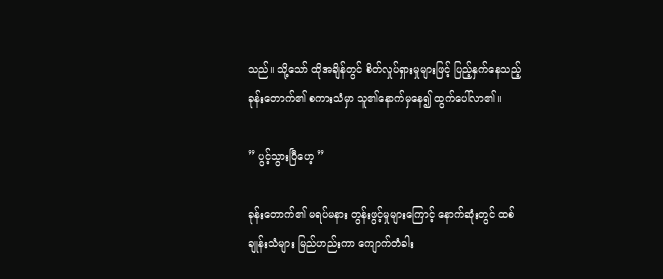သည်။ သို့သော် ထိုအချိန်တွင် စိတ်လှုပ်ရှားမှုများဖြင့် ပြည့်နှက်နေသည့် ခုန်းတောက်၏ စကားသံမှာ သူ၏နောက်မှနေ၍ ထွက်ပေါ်လာ၏။

” ပွင့်သွားပြီဟေ့ ”

ခုန်းတောက်၏ မရပ်မနား တွန်းဖွင့်မှုများကြောင့် နောက်ဆုံးတွင် ထစ်ချုန်းသံများ မြည်ဟည်းကာ ကျောက်တံခါး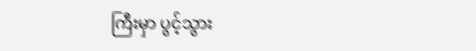ကြီးမှာ ပွင့်သွား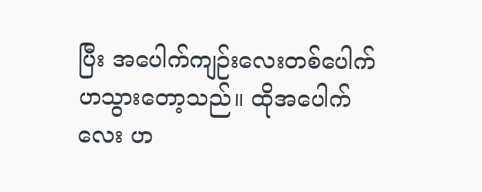ပြီး အပေါက်ကျဉ်းလေးတစ်ပေါက် ဟသွားတော့သည်။ ထိုအပေါက်လေး ဟ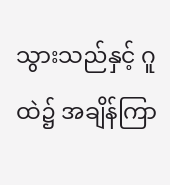သွားသည်နှင့် ဂူထဲ၌ အချိန်ကြာ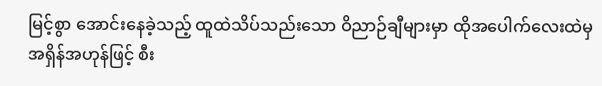မြင့်စွာ အောင်းနေခဲ့သည့် ထူထဲသိပ်သည်းသော ဝိညာဉ်ချီများမှာ ထိုအပေါက်လေးထဲမှ အရှိန်အဟုန်ဖြင့် စီး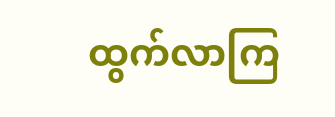ထွက်လာကြ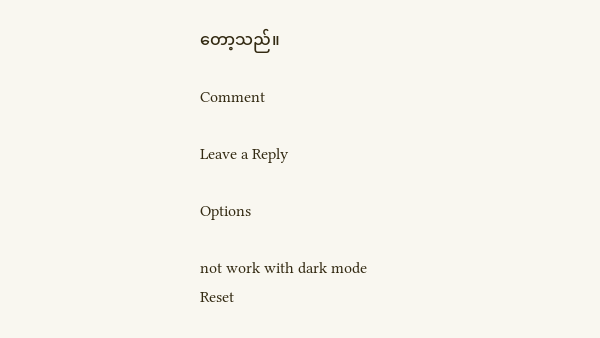တော့သည်။

Comment

Leave a Reply

Options

not work with dark mode
Reset